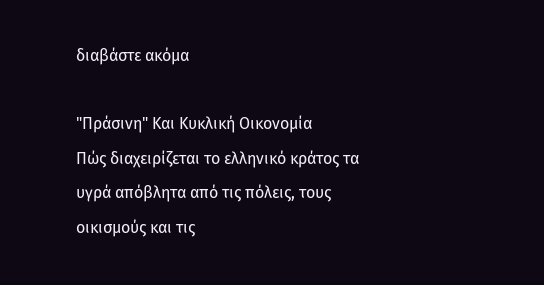διαβάστε ακόμα

"Πράσινη" Και Κυκλική Οικονομία
Πώς διαχειρίζεται το ελληνικό κράτος τα υγρά απόβλητα από τις πόλεις, τους οικισμούς και τις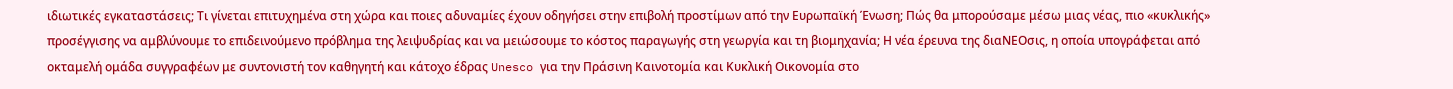ιδιωτικές εγκαταστάσεις; Τι γίνεται επιτυχημένα στη χώρα και ποιες αδυναμίες έχουν οδηγήσει στην επιβολή προστίμων από την Ευρωπαϊκή Ένωση; Πώς θα μπορούσαμε μέσω μιας νέας, πιο «κυκλικής» προσέγγισης να αμβλύνουμε το επιδεινούμενο πρόβλημα της λειψυδρίας και να μειώσουμε το κόστος παραγωγής στη γεωργία και τη βιομηχανία; Η νέα έρευνα της διαΝΕΟσις, η οποία υπογράφεται από οκταμελή ομάδα συγγραφέων με συντονιστή τον καθηγητή και κάτοχο έδρας Unesco για την Πράσινη Καινοτομία και Κυκλική Οικονομία στο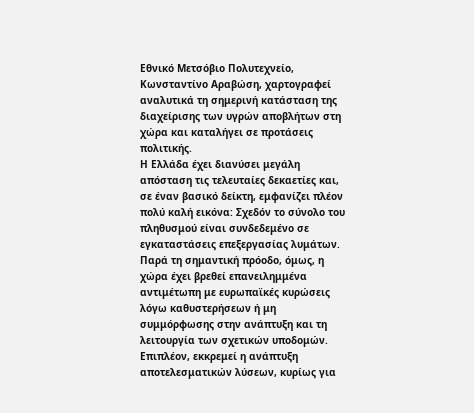Εθνικό Μετσόβιο Πολυτεχνείο, Κωνσταντίνο Αραβώση, χαρτογραφεί αναλυτικά τη σημερινή κατάσταση της διαχείρισης των υγρών αποβλήτων στη χώρα και καταλήγει σε προτάσεις πολιτικής.
Η Ελλάδα έχει διανύσει μεγάλη απόσταση τις τελευταίες δεκαετίες και, σε έναν βασικό δείκτη, εμφανίζει πλέον πολύ καλή εικόνα: Σχεδόν το σύνολο του πληθυσμού είναι συνδεδεμένο σε εγκαταστάσεις επεξεργασίας λυμάτων. Παρά τη σημαντική πρόοδο, όμως, η χώρα έχει βρεθεί επανειλημμένα αντιμέτωπη με ευρωπαϊκές κυρώσεις λόγω καθυστερήσεων ή μη συμμόρφωσης στην ανάπτυξη και τη λειτουργία των σχετικών υποδομών. Επιπλέον, εκκρεμεί η ανάπτυξη αποτελεσματικών λύσεων, κυρίως για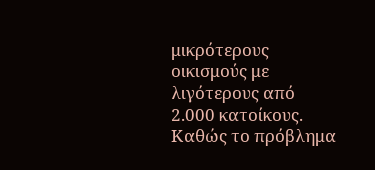μικρότερους οικισμούς με λιγότερους από 2.000 κατοίκους.
Καθώς το πρόβλημα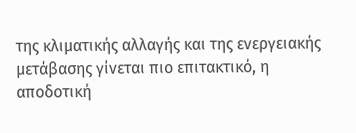της κλιματικής αλλαγής και της ενεργειακής μετάβασης γίνεται πιο επιτακτικό, η αποδοτική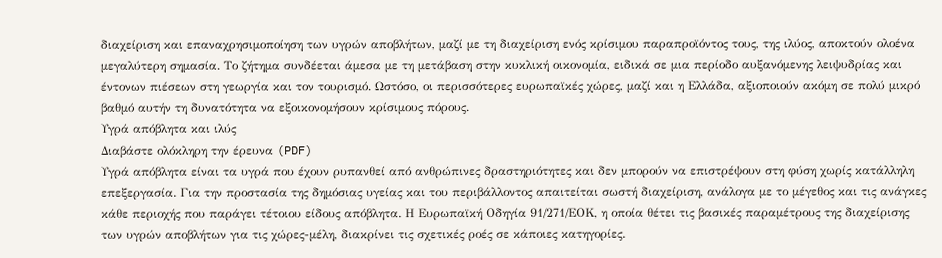διαχείριση και επαναχρησιμοποίηση των υγρών αποβλήτων, μαζί με τη διαχείριση ενός κρίσιμου παραπροϊόντος τους, της ιλύος, αποκτούν ολοένα μεγαλύτερη σημασία. Το ζήτημα συνδέεται άμεσα με τη μετάβαση στην κυκλική οικονομία, ειδικά σε μια περίοδο αυξανόμενης λειψυδρίας και έντονων πιέσεων στη γεωργία και τον τουρισμό. Ωστόσο, οι περισσότερες ευρωπαϊκές χώρες, μαζί και η Ελλάδα, αξιοποιούν ακόμη σε πολύ μικρό βαθμό αυτήν τη δυνατότητα να εξοικονομήσουν κρίσιμους πόρους.
Υγρά απόβλητα και ιλύς
Διαβάστε ολόκληρη την έρευνα (PDF)
Υγρά απόβλητα είναι τα υγρά που έχουν ρυπανθεί από ανθρώπινες δραστηριότητες και δεν μπορούν να επιστρέψουν στη φύση χωρίς κατάλληλη επεξεργασία. Για την προστασία της δημόσιας υγείας και του περιβάλλοντος απαιτείται σωστή διαχείριση, ανάλογα με το μέγεθος και τις ανάγκες κάθε περιοχής που παράγει τέτοιου είδους απόβλητα. Η Ευρωπαϊκή Οδηγία 91/271/ΕΟΚ, η οποία θέτει τις βασικές παραμέτρους της διαχείρισης των υγρών αποβλήτων για τις χώρες-μέλη, διακρίνει τις σχετικές ροές σε κάποιες κατηγορίες.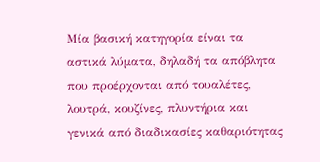Μία βασική κατηγορία είναι τα αστικά λύματα, δηλαδή τα απόβλητα που προέρχονται από τουαλέτες, λουτρά, κουζίνες, πλυντήρια και γενικά από διαδικασίες καθαριότητας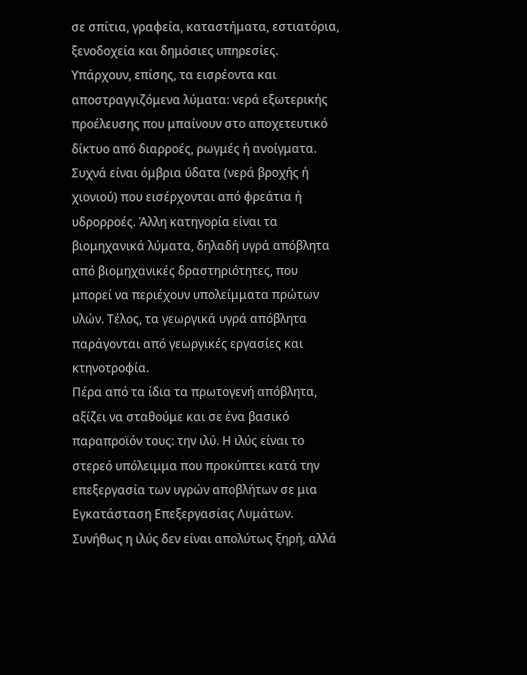σε σπίτια, γραφεία, καταστήματα, εστιατόρια, ξενοδοχεία και δημόσιες υπηρεσίες. Υπάρχουν, επίσης, τα εισρέοντα και αποστραγγιζόμενα λύματα: νερά εξωτερικής προέλευσης που μπαίνουν στο αποχετευτικό δίκτυο από διαρροές, ρωγμές ή ανοίγματα. Συχνά είναι όμβρια ύδατα (νερά βροχής ή χιονιού) που εισέρχονται από φρεάτια ή υδρορροές. Άλλη κατηγορία είναι τα βιομηχανικά λύματα, δηλαδή υγρά απόβλητα από βιομηχανικές δραστηριότητες, που μπορεί να περιέχουν υπολείμματα πρώτων υλών. Τέλος, τα γεωργικά υγρά απόβλητα παράγονται από γεωργικές εργασίες και κτηνοτροφία.
Πέρα από τα ίδια τα πρωτογενή απόβλητα, αξίζει να σταθούμε και σε ένα βασικό παραπροϊόν τους: την ιλύ. Η ιλύς είναι το στερεό υπόλειμμα που προκύπτει κατά την επεξεργασία των υγρών αποβλήτων σε μια Εγκατάσταση Επεξεργασίας Λυμάτων. Συνήθως η ιλύς δεν είναι απολύτως ξηρή, αλλά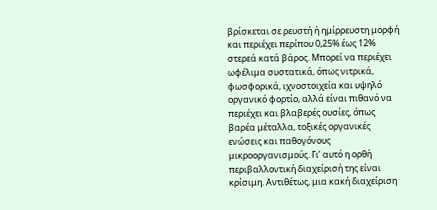βρίσκεται σε ρευστή ή ημίρρευστη μορφή και περιέχει περίπου 0,25% έως 12% στερεά κατά βάρος. Μπορεί να περιέχει ωφέλιμα συστατικά, όπως νιτρικά, φωσφορικά, ιχνοστοιχεία και υψηλό οργανικό φορτίο, αλλά είναι πιθανό να περιέχει και βλαβερές ουσίες, όπως βαρέα μέταλλα, τοξικές οργανικές ενώσεις και παθογόνους μικροοργανισμούς. Γι’ αυτό η ορθή περιβαλλοντική διαχείρισή της είναι κρίσιμη. Αντιθέτως, μια κακή διαχείριση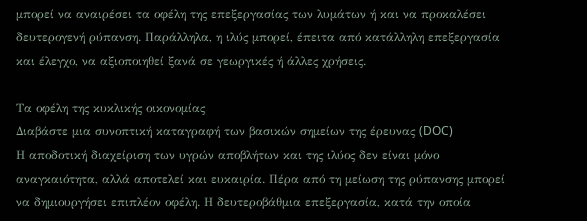μπορεί να αναιρέσει τα οφέλη της επεξεργασίας των λυμάτων ή και να προκαλέσει δευτερογενή ρύπανση. Παράλληλα, η ιλύς μπορεί, έπειτα από κατάλληλη επεξεργασία και έλεγχο, να αξιοποιηθεί ξανά σε γεωργικές ή άλλες χρήσεις.

Τα οφέλη της κυκλικής οικονομίας
Διαβάστε μια συνοπτική καταγραφή των βασικών σημείων της έρευνας (DOC)
Η αποδοτική διαχείριση των υγρών αποβλήτων και της ιλύος δεν είναι μόνο αναγκαιότητα, αλλά αποτελεί και ευκαιρία. Πέρα από τη μείωση της ρύπανσης μπορεί να δημιουργήσει επιπλέον οφέλη. Η δευτεροβάθμια επεξεργασία, κατά την οποία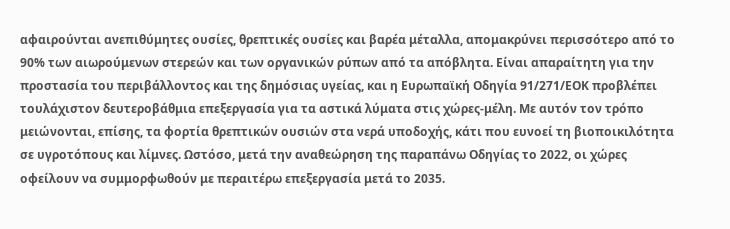αφαιρούνται ανεπιθύμητες ουσίες, θρεπτικές ουσίες και βαρέα μέταλλα, απομακρύνει περισσότερο από το 90% των αιωρούμενων στερεών και των οργανικών ρύπων από τα απόβλητα. Είναι απαραίτητη για την προστασία του περιβάλλοντος και της δημόσιας υγείας, και η Ευρωπαϊκή Οδηγία 91/271/ΕΟΚ προβλέπει τουλάχιστον δευτεροβάθμια επεξεργασία για τα αστικά λύματα στις χώρες-μέλη. Με αυτόν τον τρόπο μειώνονται, επίσης, τα φορτία θρεπτικών ουσιών στα νερά υποδοχής, κάτι που ευνοεί τη βιοποικιλότητα σε υγροτόπους και λίμνες. Ωστόσο, μετά την αναθεώρηση της παραπάνω Οδηγίας το 2022, οι χώρες οφείλουν να συμμορφωθούν με περαιτέρω επεξεργασία μετά το 2035.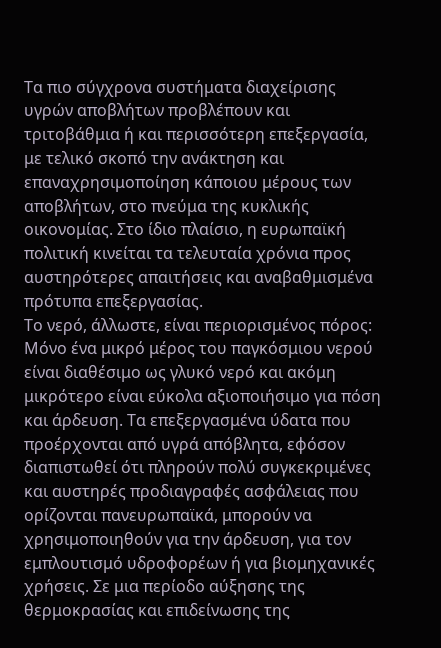Τα πιο σύγχρονα συστήματα διαχείρισης υγρών αποβλήτων προβλέπουν και τριτοβάθμια ή και περισσότερη επεξεργασία, με τελικό σκοπό την ανάκτηση και επαναχρησιμοποίηση κάποιου μέρους των αποβλήτων, στο πνεύμα της κυκλικής οικονομίας. Στο ίδιο πλαίσιο, η ευρωπαϊκή πολιτική κινείται τα τελευταία χρόνια προς αυστηρότερες απαιτήσεις και αναβαθμισμένα πρότυπα επεξεργασίας.
Το νερό, άλλωστε, είναι περιορισμένος πόρος: Μόνο ένα μικρό μέρος του παγκόσμιου νερού είναι διαθέσιμο ως γλυκό νερό και ακόμη μικρότερο είναι εύκολα αξιοποιήσιμο για πόση και άρδευση. Τα επεξεργασμένα ύδατα που προέρχονται από υγρά απόβλητα, εφόσον διαπιστωθεί ότι πληρούν πολύ συγκεκριμένες και αυστηρές προδιαγραφές ασφάλειας που ορίζονται πανευρωπαϊκά, μπορούν να χρησιμοποιηθούν για την άρδευση, για τον εμπλουτισμό υδροφορέων ή για βιομηχανικές χρήσεις. Σε μια περίοδο αύξησης της θερμοκρασίας και επιδείνωσης της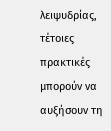λειψυδρίας, τέτοιες πρακτικές μπορούν να αυξήσουν τη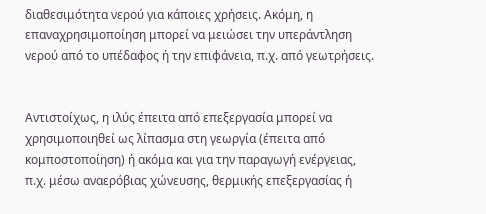διαθεσιμότητα νερού για κάποιες χρήσεις. Ακόμη, η επαναχρησιμοποίηση μπορεί να μειώσει την υπεράντληση νερού από το υπέδαφος ή την επιφάνεια, π.χ. από γεωτρήσεις.


Αντιστοίχως, η ιλύς έπειτα από επεξεργασία μπορεί να χρησιμοποιηθεί ως λίπασμα στη γεωργία (έπειτα από κομποστοποίηση) ή ακόμα και για την παραγωγή ενέργειας, π.χ. μέσω αναερόβιας χώνευσης, θερμικής επεξεργασίας ή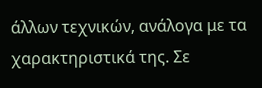άλλων τεχνικών, ανάλογα με τα χαρακτηριστικά της. Σε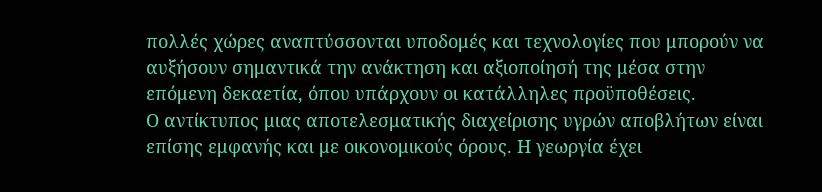πολλές χώρες αναπτύσσονται υποδομές και τεχνολογίες που μπορούν να αυξήσουν σημαντικά την ανάκτηση και αξιοποίησή της μέσα στην επόμενη δεκαετία, όπου υπάρχουν οι κατάλληλες προϋποθέσεις.
Ο αντίκτυπος μιας αποτελεσματικής διαχείρισης υγρών αποβλήτων είναι επίσης εμφανής και με οικονομικούς όρους. Η γεωργία έχει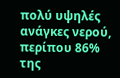πολύ υψηλές ανάγκες νερού, περίπου 86% της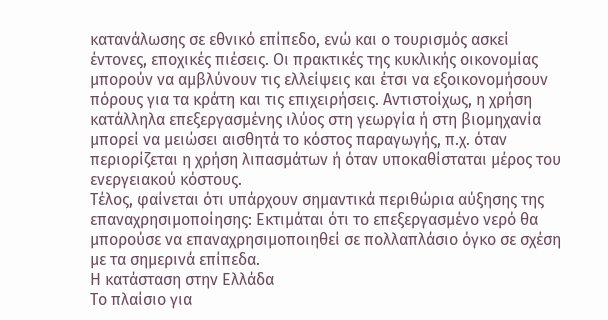κατανάλωσης σε εθνικό επίπεδο, ενώ και ο τουρισμός ασκεί έντονες, εποχικές πιέσεις. Οι πρακτικές της κυκλικής οικονομίας μπορούν να αμβλύνουν τις ελλείψεις και έτσι να εξοικονομήσουν πόρους για τα κράτη και τις επιχειρήσεις. Αντιστοίχως, η χρήση κατάλληλα επεξεργασμένης ιλύος στη γεωργία ή στη βιομηχανία μπορεί να μειώσει αισθητά το κόστος παραγωγής, π.χ. όταν περιορίζεται η χρήση λιπασμάτων ή όταν υποκαθίσταται μέρος του ενεργειακού κόστους.
Τέλος, φαίνεται ότι υπάρχουν σημαντικά περιθώρια αύξησης της επαναχρησιμοποίησης: Εκτιμάται ότι το επεξεργασμένο νερό θα μπορούσε να επαναχρησιμοποιηθεί σε πολλαπλάσιο όγκο σε σχέση με τα σημερινά επίπεδα.
Η κατάσταση στην Ελλάδα
Το πλαίσιο για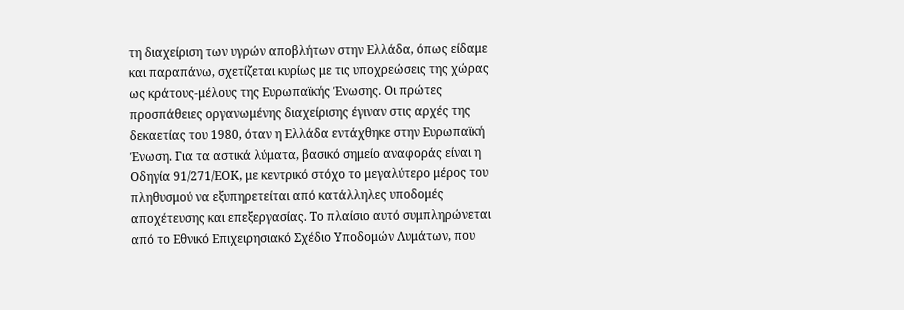τη διαχείριση των υγρών αποβλήτων στην Ελλάδα, όπως είδαμε και παραπάνω, σχετίζεται κυρίως με τις υποχρεώσεις της χώρας ως κράτους-μέλους της Ευρωπαϊκής Ένωσης. Οι πρώτες προσπάθειες οργανωμένης διαχείρισης έγιναν στις αρχές της δεκαετίας του 1980, όταν η Ελλάδα εντάχθηκε στην Ευρωπαϊκή Ένωση. Για τα αστικά λύματα, βασικό σημείο αναφοράς είναι η Οδηγία 91/271/ΕΟΚ, με κεντρικό στόχο το μεγαλύτερο μέρος του πληθυσμού να εξυπηρετείται από κατάλληλες υποδομές αποχέτευσης και επεξεργασίας. Το πλαίσιο αυτό συμπληρώνεται από το Εθνικό Επιχειρησιακό Σχέδιο Υποδομών Λυμάτων, που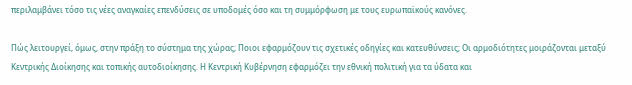περιλαμβάνει τόσο τις νέες αναγκαίες επενδύσεις σε υποδομές όσο και τη συμμόρφωση με τους ευρωπαϊκούς κανόνες.

Πώς λειτουργεί, όμως, στην πράξη το σύστημα της χώρας; Ποιοι εφαρμόζουν τις σχετικές οδηγίες και κατευθύνσεις; Οι αρμοδιότητες μοιράζονται μεταξύ Κεντρικής Διοίκησης και τοπικής αυτοδιοίκησης. Η Κεντρική Κυβέρνηση εφαρμόζει την εθνική πολιτική για τα ύδατα και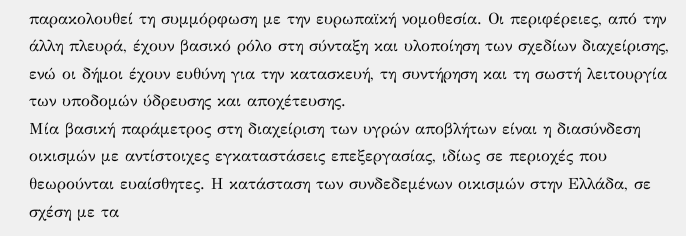παρακολουθεί τη συμμόρφωση με την ευρωπαϊκή νομοθεσία. Οι περιφέρειες, από την άλλη πλευρά, έχουν βασικό ρόλο στη σύνταξη και υλοποίηση των σχεδίων διαχείρισης, ενώ οι δήμοι έχουν ευθύνη για την κατασκευή, τη συντήρηση και τη σωστή λειτουργία των υποδομών ύδρευσης και αποχέτευσης.
Μία βασική παράμετρος στη διαχείριση των υγρών αποβλήτων είναι η διασύνδεση οικισμών με αντίστοιχες εγκαταστάσεις επεξεργασίας, ιδίως σε περιοχές που θεωρούνται ευαίσθητες. Η κατάσταση των συνδεδεμένων οικισμών στην Ελλάδα, σε σχέση με τα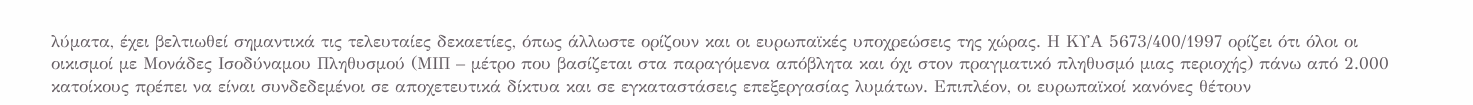λύματα, έχει βελτιωθεί σημαντικά τις τελευταίες δεκαετίες, όπως άλλωστε ορίζουν και οι ευρωπαϊκές υποχρεώσεις της χώρας. Η ΚΥΑ 5673/400/1997 ορίζει ότι όλοι οι οικισμοί με Μονάδες Ισοδύναμου Πληθυσμού (ΜΙΠ – μέτρο που βασίζεται στα παραγόμενα απόβλητα και όχι στον πραγματικό πληθυσμό μιας περιοχής) πάνω από 2.000 κατοίκους πρέπει να είναι συνδεδεμένοι σε αποχετευτικά δίκτυα και σε εγκαταστάσεις επεξεργασίας λυμάτων. Επιπλέον, οι ευρωπαϊκοί κανόνες θέτουν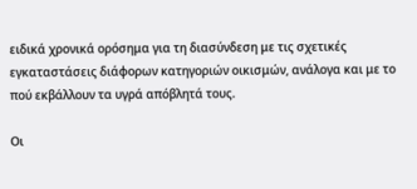ειδικά χρονικά ορόσημα για τη διασύνδεση με τις σχετικές εγκαταστάσεις διάφορων κατηγοριών οικισμών, ανάλογα και με το πού εκβάλλουν τα υγρά απόβλητά τους.

Οι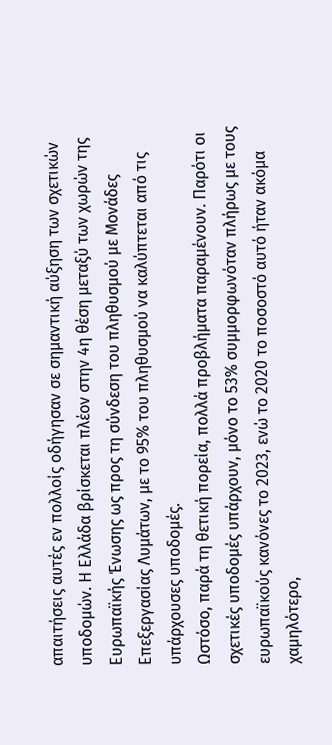απαιτήσεις αυτές εν πολλοίς οδήγησαν σε σημαντική αύξηση των σχετικών υποδομών. Η Ελλάδα βρίσκεται πλέον στην 4η θέση μεταξύ των χωρών της Ευρωπαϊκής Ένωσης ως προς τη σύνδεση του πληθυσμού με Μονάδες Επεξεργασίας Λυμάτων, με το 95% του πληθυσμού να καλύπτεται από τις υπάρχουσες υποδομές.
Ωστόσο, παρά τη θετική πορεία, πολλά προβλήματα παραμένουν. Παρότι οι σχετικές υποδομές υπάρχουν, μόνο το 53% συμμορφωνόταν πλήρως με τους ευρωπαϊκούς κανόνες το 2023, ενώ το 2020 το ποσοστό αυτό ήταν ακόμα χαμηλότερο,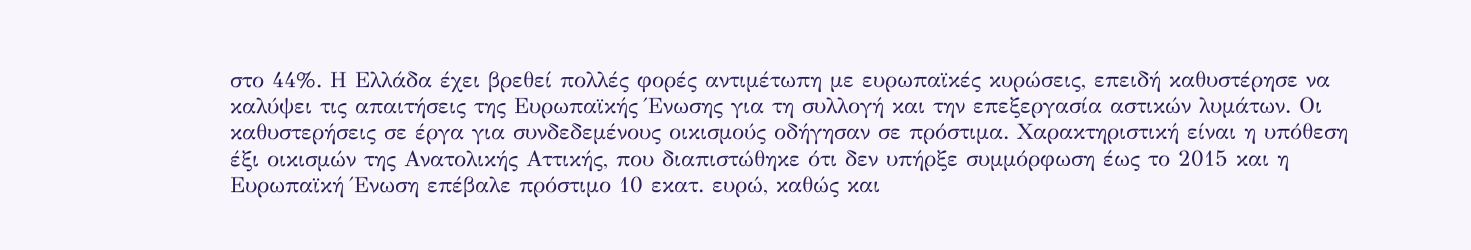στο 44%. Η Ελλάδα έχει βρεθεί πολλές φορές αντιμέτωπη με ευρωπαϊκές κυρώσεις, επειδή καθυστέρησε να καλύψει τις απαιτήσεις της Ευρωπαϊκής Ένωσης για τη συλλογή και την επεξεργασία αστικών λυμάτων. Οι καθυστερήσεις σε έργα για συνδεδεμένους οικισμούς οδήγησαν σε πρόστιμα. Χαρακτηριστική είναι η υπόθεση έξι οικισμών της Ανατολικής Αττικής, που διαπιστώθηκε ότι δεν υπήρξε συμμόρφωση έως το 2015 και η Ευρωπαϊκή Ένωση επέβαλε πρόστιμο 10 εκατ. ευρώ, καθώς και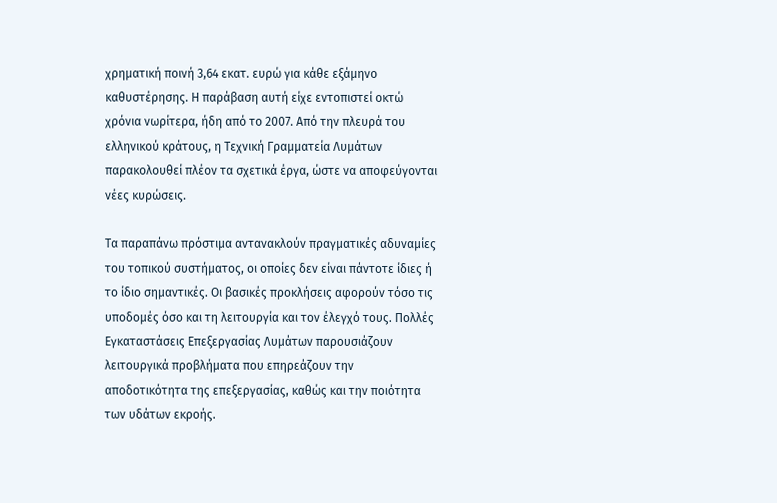χρηματική ποινή 3,64 εκατ. ευρώ για κάθε εξάμηνο καθυστέρησης. Η παράβαση αυτή είχε εντοπιστεί οκτώ χρόνια νωρίτερα, ήδη από το 2007. Από την πλευρά του ελληνικού κράτους, η Τεχνική Γραμματεία Λυμάτων παρακολουθεί πλέον τα σχετικά έργα, ώστε να αποφεύγονται νέες κυρώσεις.

Τα παραπάνω πρόστιμα αντανακλούν πραγματικές αδυναμίες του τοπικού συστήματος, οι οποίες δεν είναι πάντοτε ίδιες ή το ίδιο σημαντικές. Οι βασικές προκλήσεις αφορούν τόσο τις υποδομές όσο και τη λειτουργία και τον έλεγχό τους. Πολλές Εγκαταστάσεις Επεξεργασίας Λυμάτων παρουσιάζουν λειτουργικά προβλήματα που επηρεάζουν την αποδοτικότητα της επεξεργασίας, καθώς και την ποιότητα των υδάτων εκροής.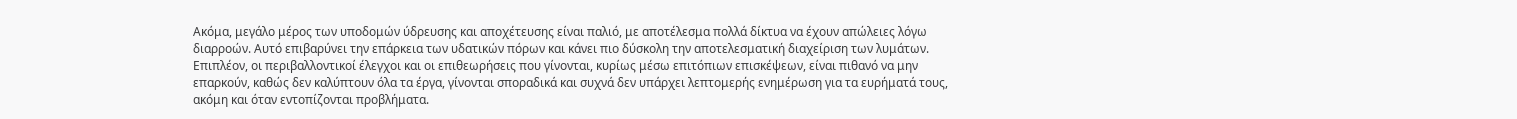Ακόμα, μεγάλο μέρος των υποδομών ύδρευσης και αποχέτευσης είναι παλιό, με αποτέλεσμα πολλά δίκτυα να έχουν απώλειες λόγω διαρροών. Αυτό επιβαρύνει την επάρκεια των υδατικών πόρων και κάνει πιο δύσκολη την αποτελεσματική διαχείριση των λυμάτων. Επιπλέον, οι περιβαλλοντικοί έλεγχοι και οι επιθεωρήσεις που γίνονται, κυρίως μέσω επιτόπιων επισκέψεων, είναι πιθανό να μην επαρκούν, καθώς δεν καλύπτουν όλα τα έργα, γίνονται σποραδικά και συχνά δεν υπάρχει λεπτομερής ενημέρωση για τα ευρήματά τους, ακόμη και όταν εντοπίζονται προβλήματα.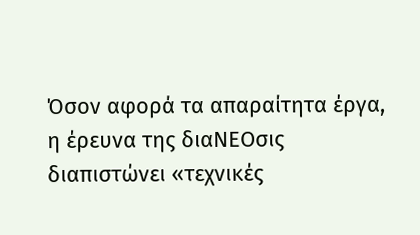Όσον αφορά τα απαραίτητα έργα, η έρευνα της διαΝΕΟσις διαπιστώνει «τεχνικές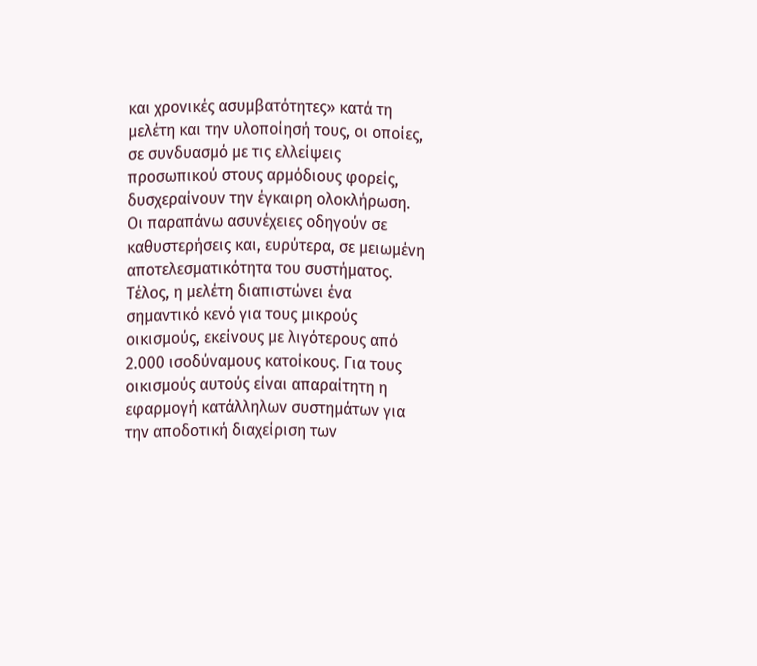και χρονικές ασυμβατότητες» κατά τη μελέτη και την υλοποίησή τους, οι οποίες, σε συνδυασμό με τις ελλείψεις προσωπικού στους αρμόδιους φορείς, δυσχεραίνουν την έγκαιρη ολοκλήρωση. Οι παραπάνω ασυνέχειες οδηγούν σε καθυστερήσεις και, ευρύτερα, σε μειωμένη αποτελεσματικότητα του συστήματος. Τέλος, η μελέτη διαπιστώνει ένα σημαντικό κενό για τους μικρούς οικισμούς, εκείνους με λιγότερους από 2.000 ισοδύναμους κατοίκους. Για τους οικισμούς αυτούς είναι απαραίτητη η εφαρμογή κατάλληλων συστημάτων για την αποδοτική διαχείριση των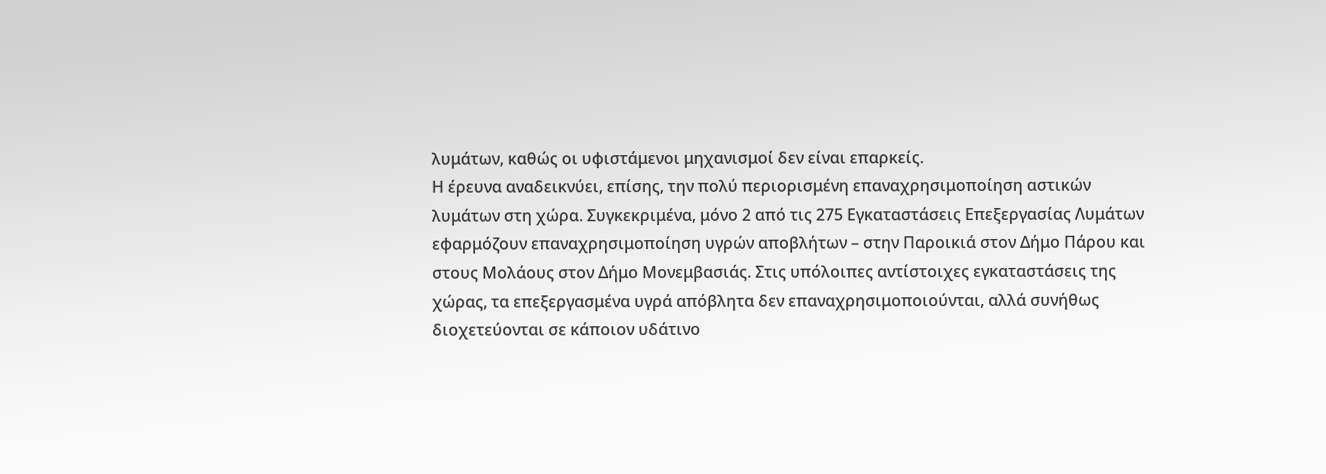λυμάτων, καθώς οι υφιστάμενοι μηχανισμοί δεν είναι επαρκείς.
Η έρευνα αναδεικνύει, επίσης, την πολύ περιορισμένη επαναχρησιμοποίηση αστικών λυμάτων στη χώρα. Συγκεκριμένα, μόνο 2 από τις 275 Εγκαταστάσεις Επεξεργασίας Λυμάτων εφαρμόζουν επαναχρησιμοποίηση υγρών αποβλήτων – στην Παροικιά στον Δήμο Πάρου και στους Μολάους στον Δήμο Μονεμβασιάς. Στις υπόλοιπες αντίστοιχες εγκαταστάσεις της χώρας, τα επεξεργασμένα υγρά απόβλητα δεν επαναχρησιμοποιούνται, αλλά συνήθως διοχετεύονται σε κάποιον υδάτινο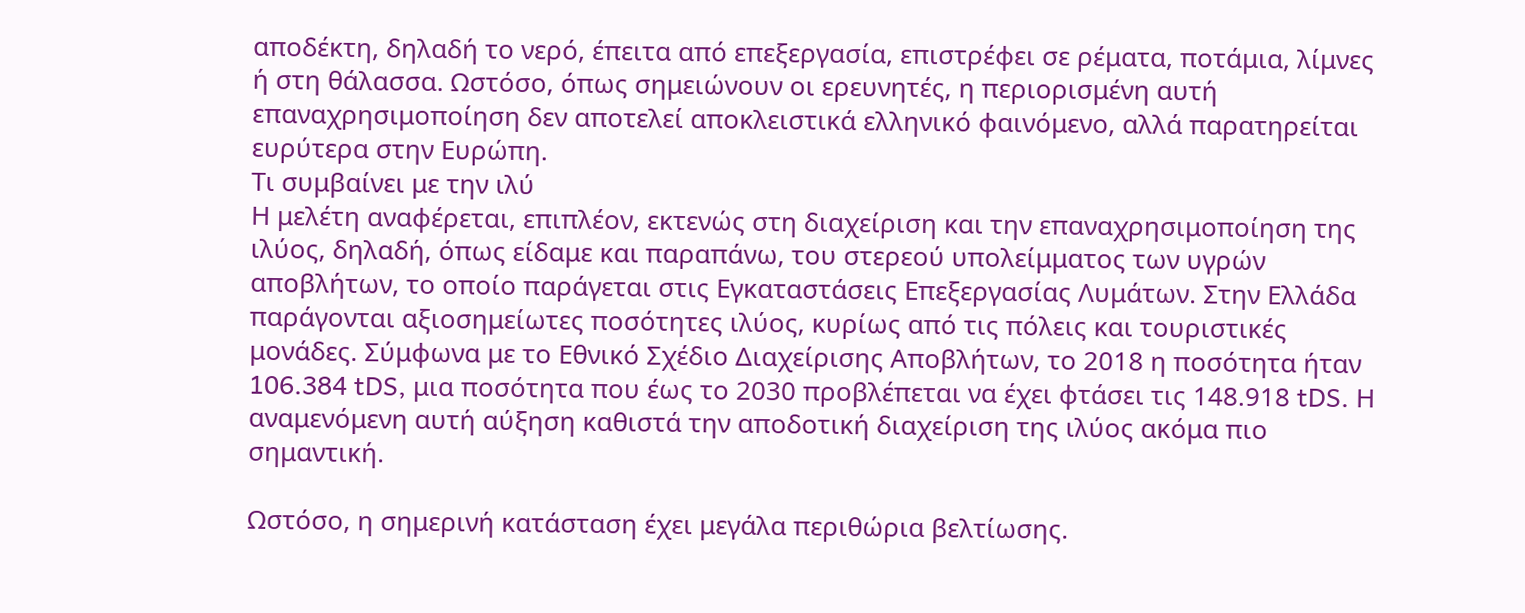αποδέκτη, δηλαδή το νερό, έπειτα από επεξεργασία, επιστρέφει σε ρέματα, ποτάμια, λίμνες ή στη θάλασσα. Ωστόσο, όπως σημειώνουν οι ερευνητές, η περιορισμένη αυτή επαναχρησιμοποίηση δεν αποτελεί αποκλειστικά ελληνικό φαινόμενο, αλλά παρατηρείται ευρύτερα στην Ευρώπη.
Τι συμβαίνει με την ιλύ
Η μελέτη αναφέρεται, επιπλέον, εκτενώς στη διαχείριση και την επαναχρησιμοποίηση της ιλύος, δηλαδή, όπως είδαμε και παραπάνω, του στερεού υπολείμματος των υγρών αποβλήτων, το οποίο παράγεται στις Εγκαταστάσεις Επεξεργασίας Λυμάτων. Στην Ελλάδα παράγονται αξιοσημείωτες ποσότητες ιλύος, κυρίως από τις πόλεις και τουριστικές μονάδες. Σύμφωνα με το Εθνικό Σχέδιο Διαχείρισης Αποβλήτων, το 2018 η ποσότητα ήταν 106.384 tDS, μια ποσότητα που έως το 2030 προβλέπεται να έχει φτάσει τις 148.918 tDS. Η αναμενόμενη αυτή αύξηση καθιστά την αποδοτική διαχείριση της ιλύος ακόμα πιο σημαντική.

Ωστόσο, η σημερινή κατάσταση έχει μεγάλα περιθώρια βελτίωσης.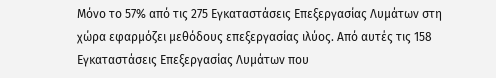Μόνο το 57% από τις 275 Εγκαταστάσεις Επεξεργασίας Λυμάτων στη χώρα εφαρμόζει μεθόδους επεξεργασίας ιλύος. Από αυτές τις 158 Εγκαταστάσεις Επεξεργασίας Λυμάτων που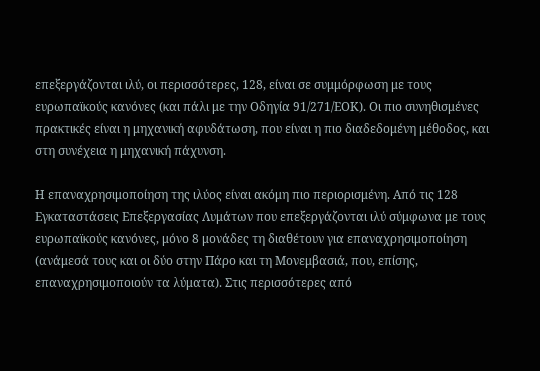επεξεργάζονται ιλύ, οι περισσότερες, 128, είναι σε συμμόρφωση με τους ευρωπαϊκούς κανόνες (και πάλι με την Οδηγία 91/271/ΕΟΚ). Οι πιο συνηθισμένες πρακτικές είναι η μηχανική αφυδάτωση, που είναι η πιο διαδεδομένη μέθοδος, και στη συνέχεια η μηχανική πάχυνση.

Η επαναχρησιμοποίηση της ιλύος είναι ακόμη πιο περιορισμένη. Από τις 128 Εγκαταστάσεις Επεξεργασίας Λυμάτων που επεξεργάζονται ιλύ σύμφωνα με τους ευρωπαϊκούς κανόνες, μόνο 8 μονάδες τη διαθέτουν για επαναχρησιμοποίηση (ανάμεσά τους και οι δύο στην Πάρο και τη Μονεμβασιά, που, επίσης, επαναχρησιμοποιούν τα λύματα). Στις περισσότερες από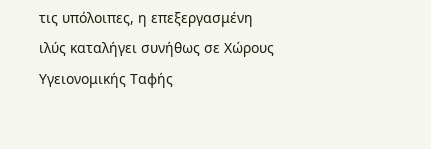τις υπόλοιπες, η επεξεργασμένη ιλύς καταλήγει συνήθως σε Χώρους Υγειονομικής Ταφής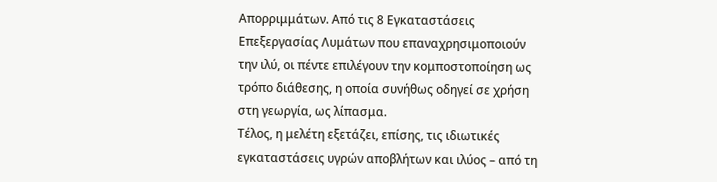Απορριμμάτων. Από τις 8 Εγκαταστάσεις Επεξεργασίας Λυμάτων που επαναχρησιμοποιούν την ιλύ, οι πέντε επιλέγουν την κομποστοποίηση ως τρόπο διάθεσης, η οποία συνήθως οδηγεί σε χρήση στη γεωργία, ως λίπασμα.
Τέλος, η μελέτη εξετάζει, επίσης, τις ιδιωτικές εγκαταστάσεις υγρών αποβλήτων και ιλύος – από τη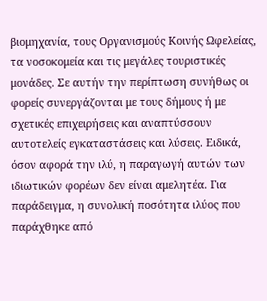βιομηχανία, τους Οργανισμούς Κοινής Ωφελείας, τα νοσοκομεία και τις μεγάλες τουριστικές μονάδες. Σε αυτήν την περίπτωση συνήθως οι φορείς συνεργάζονται με τους δήμους ή με σχετικές επιχειρήσεις και αναπτύσσουν αυτοτελείς εγκαταστάσεις και λύσεις. Ειδικά, όσον αφορά την ιλύ, η παραγωγή αυτών των ιδιωτικών φορέων δεν είναι αμελητέα. Για παράδειγμα, η συνολική ποσότητα ιλύος που παράχθηκε από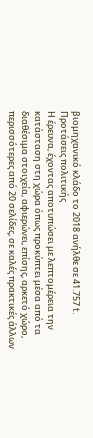βιομηχανικό κλάδο το 2018 ανήλθε σε 41.757 t.
Προτάσεις πολιτικής
Η έρευνα, έχοντας αποτυπώσει με λεπτομέρεια την κατάσταση στη χώρα όπως προκύπτει μέσα από τα διαθέσιμα στοιχεία, αφιερώνει, επίσης, αρκετό χώρο, περισσότερες από 20 σελίδες, σε καλές πρακτικές άλλων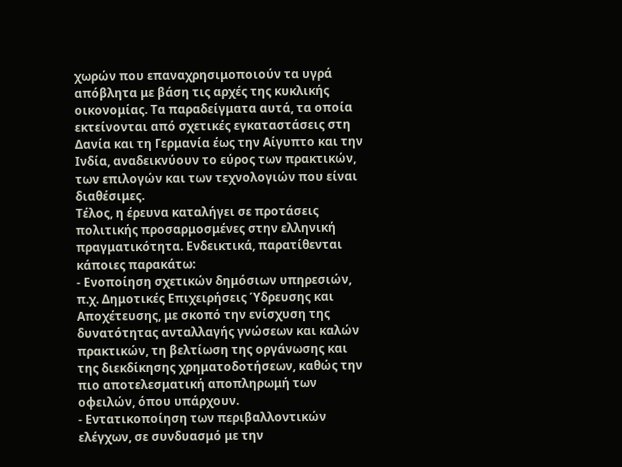χωρών που επαναχρησιμοποιούν τα υγρά απόβλητα με βάση τις αρχές της κυκλικής οικονομίας. Τα παραδείγματα αυτά, τα οποία εκτείνονται από σχετικές εγκαταστάσεις στη Δανία και τη Γερμανία έως την Αίγυπτο και την Ινδία, αναδεικνύουν το εύρος των πρακτικών, των επιλογών και των τεχνολογιών που είναι διαθέσιμες.
Τέλος, η έρευνα καταλήγει σε προτάσεις πολιτικής προσαρμοσμένες στην ελληνική πραγματικότητα. Ενδεικτικά, παρατίθενται κάποιες παρακάτω:
- Ενοποίηση σχετικών δημόσιων υπηρεσιών, π.χ. Δημοτικές Επιχειρήσεις Ύδρευσης και Αποχέτευσης, με σκοπό την ενίσχυση της δυνατότητας ανταλλαγής γνώσεων και καλών πρακτικών, τη βελτίωση της οργάνωσης και της διεκδίκησης χρηματοδοτήσεων, καθώς την πιο αποτελεσματική αποπληρωμή των οφειλών, όπου υπάρχουν.
- Εντατικοποίηση των περιβαλλοντικών ελέγχων, σε συνδυασμό με την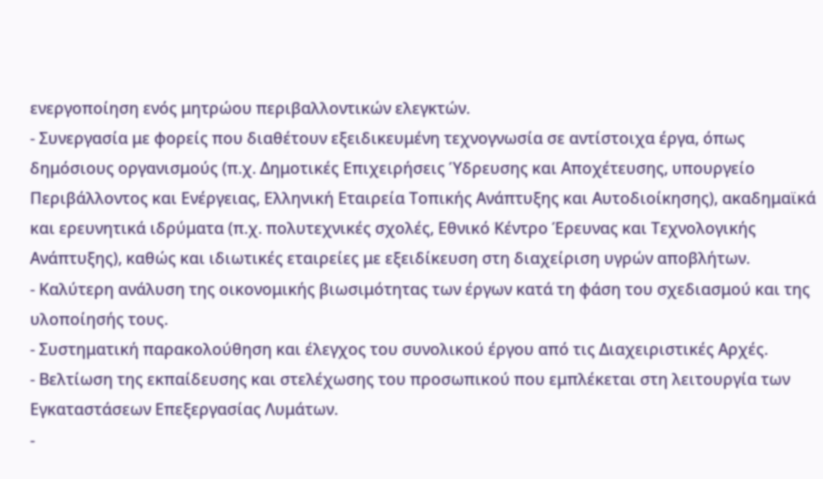ενεργοποίηση ενός μητρώου περιβαλλοντικών ελεγκτών.
- Συνεργασία με φορείς που διαθέτουν εξειδικευμένη τεχνογνωσία σε αντίστοιχα έργα, όπως δημόσιους οργανισμούς (π.χ. Δημοτικές Επιχειρήσεις Ύδρευσης και Αποχέτευσης, υπουργείο Περιβάλλοντος και Ενέργειας, Ελληνική Εταιρεία Τοπικής Ανάπτυξης και Αυτοδιοίκησης), ακαδημαϊκά και ερευνητικά ιδρύματα (π.χ. πολυτεχνικές σχολές, Εθνικό Κέντρο Έρευνας και Τεχνολογικής Ανάπτυξης), καθώς και ιδιωτικές εταιρείες με εξειδίκευση στη διαχείριση υγρών αποβλήτων.
- Καλύτερη ανάλυση της οικονομικής βιωσιμότητας των έργων κατά τη φάση του σχεδιασμού και της υλοποίησής τους.
- Συστηματική παρακολούθηση και έλεγχος του συνολικού έργου από τις Διαχειριστικές Αρχές.
- Βελτίωση της εκπαίδευσης και στελέχωσης του προσωπικού που εμπλέκεται στη λειτουργία των Εγκαταστάσεων Επεξεργασίας Λυμάτων.
-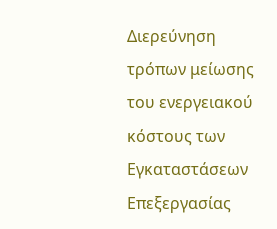Διερεύνηση τρόπων μείωσης του ενεργειακού κόστους των Εγκαταστάσεων Επεξεργασίας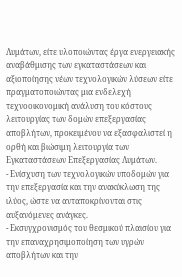Λυμάτων, είτε υλοποιώντας έργα ενεργειακής αναβάθμισης των εγκαταστάσεων και αξιοποίησης νέων τεχνολογικών λύσεων είτε πραγματοποιώντας μια ενδελεχή τεχνοοικονομική ανάλυση του κόστους λειτουργίας των δομών επεξεργασίας αποβλήτων, προκειμένου να εξασφαλιστεί η ορθή και βιώσιμη λειτουργία των Εγκαταστάσεων Επεξεργασίας Λυμάτων.
- Ενίσχυση των τεχνολογικών υποδομών για την επεξεργασία και την ανακύκλωση της ιλύος, ώστε να ανταποκρίνονται στις αυξανόμενες ανάγκες.
- Εκσυγχρονισμός του θεσμικού πλαισίου για την επαναχρησιμοποίηση των υγρών αποβλήτων και την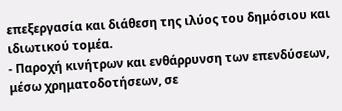επεξεργασία και διάθεση της ιλύος του δημόσιου και ιδιωτικού τομέα.
- Παροχή κινήτρων και ενθάρρυνση των επενδύσεων, μέσω χρηματοδοτήσεων, σε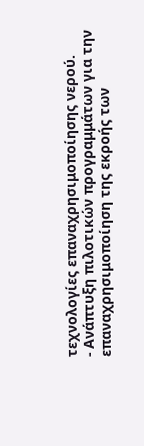τεχνολογίες επαναχρησιμοποίησης νερού.
- Ανάπτυξη πιλοτικών προγραμμάτων για την επαναχρησιμοποίηση της εκροής των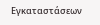Εγκαταστάσεων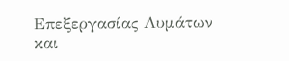Επεξεργασίας Λυμάτων και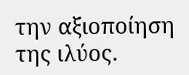την αξιοποίηση της ιλύος.